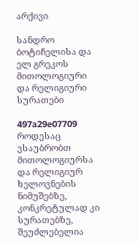არქივი

სანდრო ბოტიჩელისა და ელ გრეკოს მითოლოგიური და რელიგიური სურათები

497a29e07709
როდესაც ვსაუბრობთ მითოლოგიურსა და რელიგიურ ხელოვნების ნიმუშებზე, კონკრეტულად კი სურათებზე, შეუძლებელია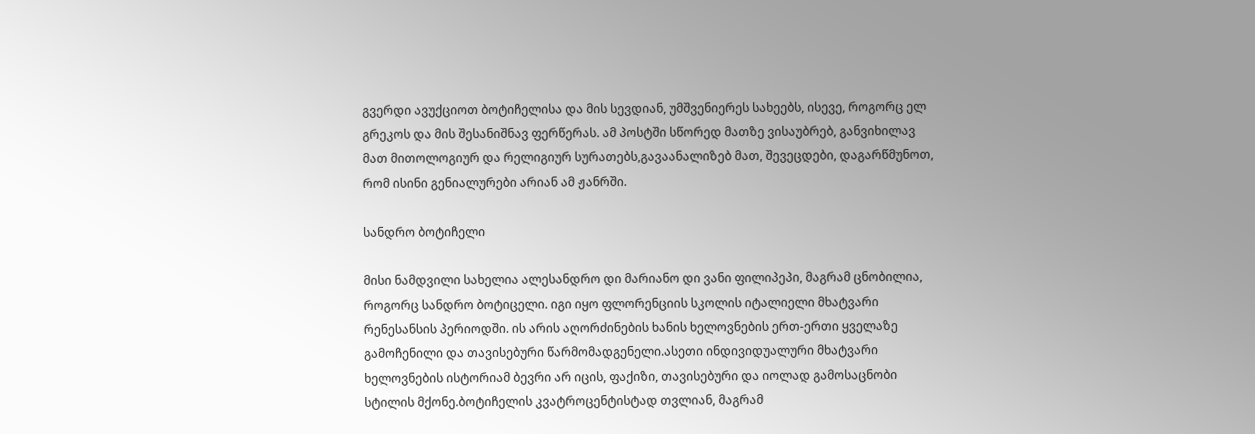გვერდი ავუქციოთ ბოტიჩელისა და მის სევდიან, უმშვენიერეს სახეებს, ისევე, როგორც ელ გრეკოს და მის შესანიშნავ ფერწერას. ამ პოსტში სწორედ მათზე ვისაუბრებ, განვიხილავ მათ მითოლოგიურ და რელიგიურ სურათებს,გავაანალიზებ მათ, შევეცდები, დაგარწმუნოთ, რომ ისინი გენიალურები არიან ამ ჟანრში.

სანდრო ბოტიჩელი

მისი ნამდვილი სახელია ალესანდრო დი მარიანო დი ვანი ფილიპეპი, მაგრამ ცნობილია, როგორც სანდრო ბოტიცელი. იგი იყო ფლორენციის სკოლის იტალიელი მხატვარი რენესანსის პერიოდში. ის არის აღორძინების ხანის ხელოვნების ერთ-ერთი ყველაზე გამოჩენილი და თავისებური წარმომადგენელი.ასეთი ინდივიდუალური მხატვარი
ხელოვნების ისტორიამ ბევრი არ იცის, ფაქიზი, თავისებური და იოლად გამოსაცნობი სტილის მქონე.ბოტიჩელის კვატროცენტისტად თვლიან, მაგრამ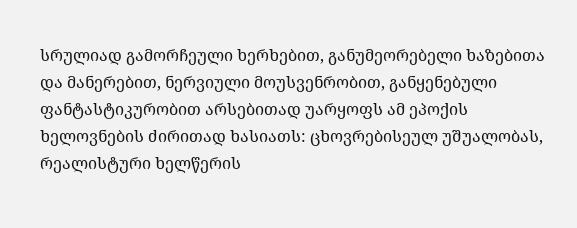სრულიად გამორჩეული ხერხებით, განუმეორებელი ხაზებითა და მანერებით, ნერვიული მოუსვენრობით, განყენებული ფანტასტიკურობით არსებითად უარყოფს ამ ეპოქის
ხელოვნების ძირითად ხასიათს: ცხოვრებისეულ უშუალობას, რეალისტური ხელწერის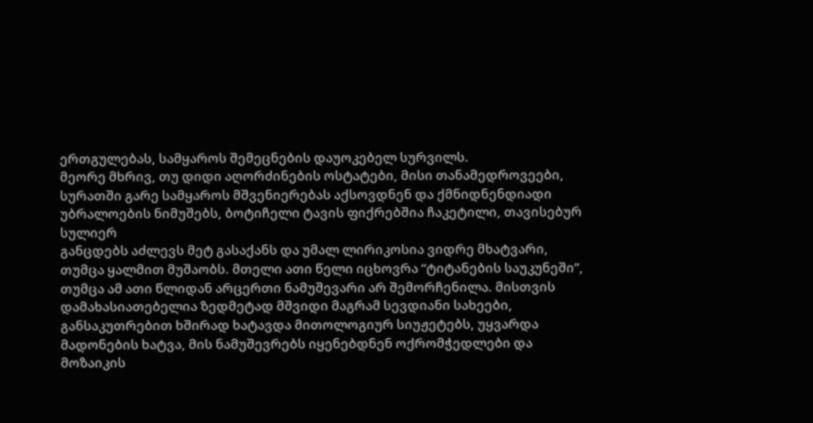ერთგულებას, სამყაროს შემეცნების დაუოკებელ სურვილს.
მეორე მხრივ, თუ დიდი აღორძინების ოსტატები, მისი თანამედროვეები, სურათში გარე სამყაროს მშვენიერებას აქსოვდნენ და ქმნიდნენდიადი უბრალოების ნიმუშებს, ბოტიჩელი ტავის ფიქრებშია ჩაკეტილი, თავისებურ სულიერ
განცდებს აძლევს მეტ გასაქანს და უმალ ლირიკოსია ვიდრე მხატვარი, თუმცა ყალმით მუშაობს. მთელი ათი წელი იცხოვრა “ტიტანების საუკუნეში”, თუმცა ამ ათი წლიდან არცერთი ნამუშევარი არ შემორჩენილა. მისთვის დამახასიათებელია ზედმეტად მშვიდი მაგრამ სევდიანი სახეები, განსაკუთრებით ხშირად ხატავდა მითოლოგიურ სიუჟეტებს, უყვარდა მადონების ხატვა, მის ნამუშევრებს იყენებდნენ ოქრომჭედლები და მოზაიკის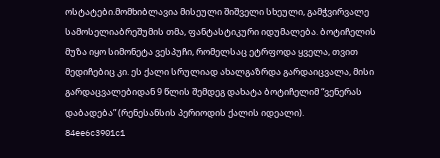ოსტატები.მომხიბლავია მისეული შიშველი სხეული, გამჭვირვალე სამოსელიაბრეშუმის თმა, ფანტასტიკური იდუმალება. ბოტიჩელის მუზა იყო სიმონეტა ვესპუჩი, რომელსაც ეტრფოდა ყველა, თვით მედიჩებიც კი. ეს ქალი სრულიად ახალგაზრდა გარდაიცვალა, მისი გარდაცვალებიდან 9 წლის შემდეგ დახატა ბოტიჩელიმ “ვენერას დაბადება” (რენესანსის პერიოდის ქალის იდეალი).
84ee6c3901c1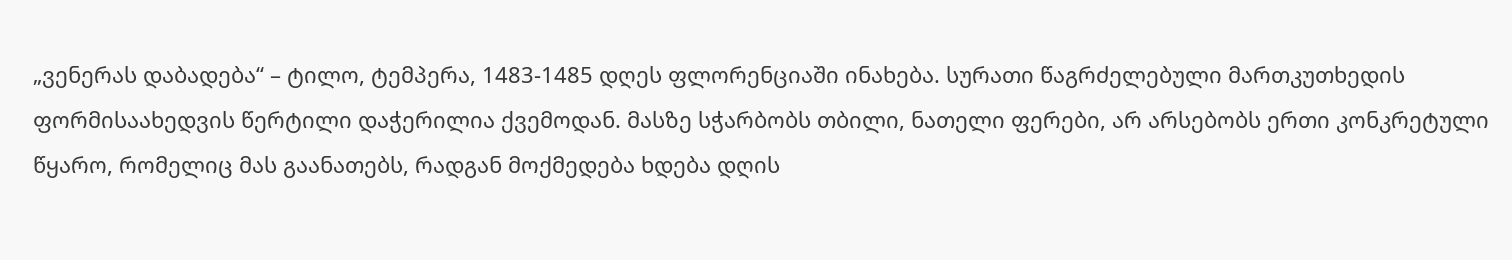„ვენერას დაბადება“ – ტილო, ტემპერა, 1483-1485 დღეს ფლორენციაში ინახება. სურათი წაგრძელებული მართკუთხედის ფორმისაახედვის წერტილი დაჭერილია ქვემოდან. მასზე სჭარბობს თბილი, ნათელი ფერები, არ არსებობს ერთი კონკრეტული წყარო, რომელიც მას გაანათებს, რადგან მოქმედება ხდება დღის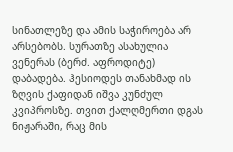სინათლეზე და ამის საჭიროება არ არსებობს. სურათზე ასახულია ვენერას (ბერძ. აფროდიტე) დაბადება. ჰესიოდეს თანახმად ის ზღვის ქაფიდან იშვა კუნძულ კვიპროსზე. თვით ქალღმერთი დგას ნიჟარაში, რაც მის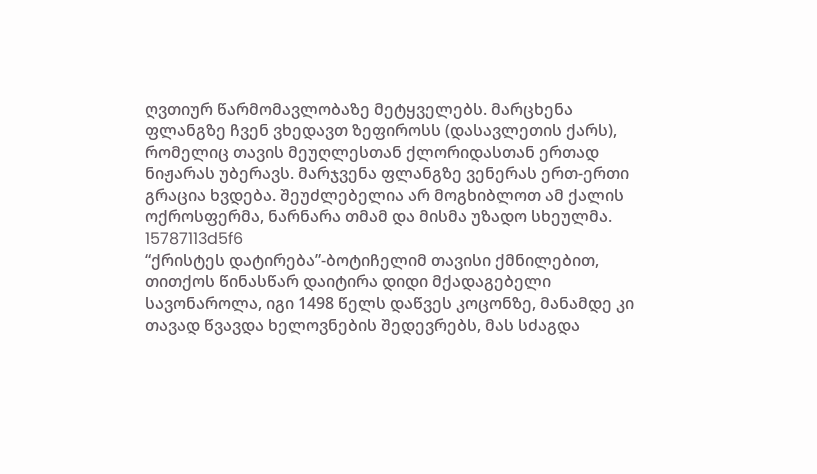ღვთიურ წარმომავლობაზე მეტყველებს. მარცხენა ფლანგზე ჩვენ ვხედავთ ზეფიროსს (დასავლეთის ქარს), რომელიც თავის მეუღლესთან ქლორიდასთან ერთად ნიჟარას უბერავს. მარჯვენა ფლანგზე ვენერას ერთ-ერთი გრაცია ხვდება. შეუძლებელია არ მოგხიბლოთ ამ ქალის ოქროსფერმა, ნარნარა თმამ და მისმა უზადო სხეულმა.
15787113d5f6
“ქრისტეს დატირება”-ბოტიჩელიმ თავისი ქმნილებით, თითქოს წინასწარ დაიტირა დიდი მქადაგებელი სავონაროლა, იგი 1498 წელს დაწვეს კოცონზე, მანამდე კი თავად წვავდა ხელოვნების შედევრებს, მას სძაგდა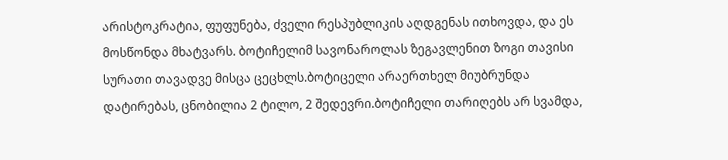არისტოკრატია, ფუფუნება, ძველი რესპუბლიკის აღდგენას ითხოვდა, და ეს მოსწონდა მხატვარს. ბოტიჩელიმ სავონაროლას ზეგავლენით ზოგი თავისი სურათი თავადვე მისცა ცეცხლს.ბოტიცელი არაერთხელ მიუბრუნდა დატირებას, ცნობილია 2 ტილო, 2 შედევრი.ბოტიჩელი თარიღებს არ სვამდა,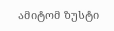ამიტომ ზუსტი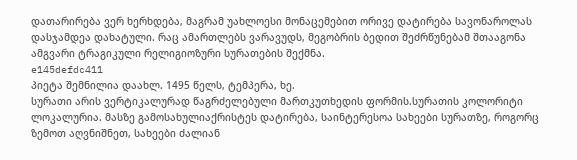დათარირება ვერ ხერხდება, მაგრამ უახლოესი მონაცემებით ორივე დატირება სავონაროლას დასჯამდეა დახატული. რაც ამართლებს ვარავუდს, მეგობრის ბედით შეძრწუნებამ შთააგონა ამგვარი ტრაგიკული რელიგიოზური სურათების შექმნა.
e145defdc411
პიეტა შემნილია დაახლ. 1495 წელს, ტემპერა, ხე.
სურათი არის ვერტიკალურად წაგრძელებული მართკუთხედის ფორმის.სურათის კოლორიტი ლოკალურია. მასზე გამოსახულიაქრისტეს დატირება, საინტერესოა სახეები სურათზე, როგორც ზემოთ აღვნიშნეთ, სახეები ძალიან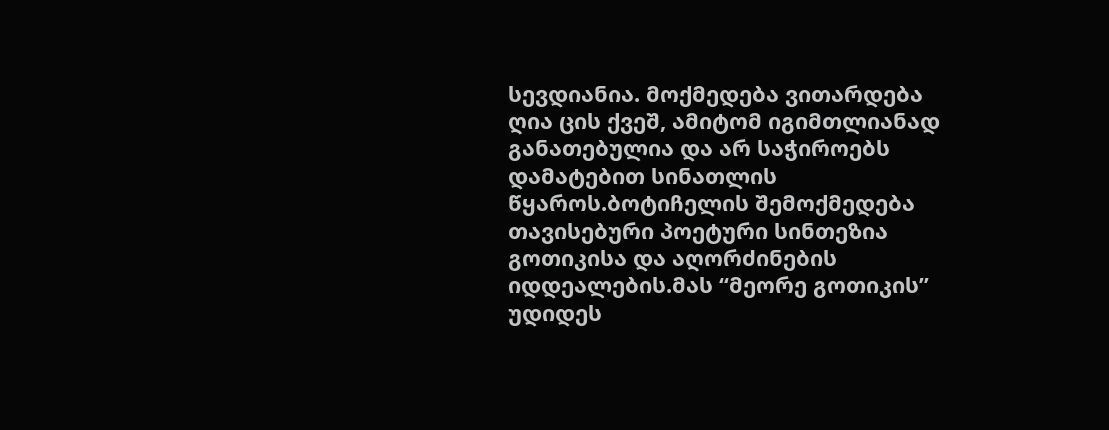სევდიანია. მოქმედება ვითარდება ღია ცის ქვეშ, ამიტომ იგიმთლიანად განათებულია და არ საჭიროებს დამატებით სინათლის წყაროს.ბოტიჩელის შემოქმედება თავისებური პოეტური სინთეზია გოთიკისა და აღორძინების იდდეალების.მას “მეორე გოთიკის” უდიდეს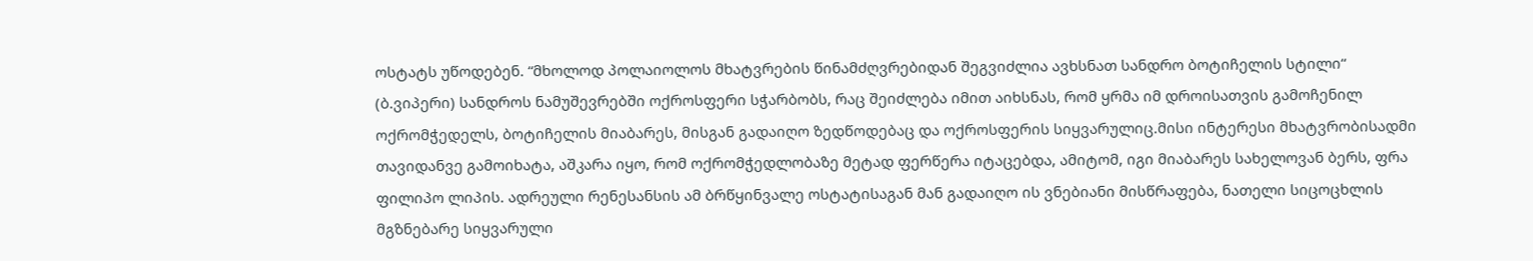ოსტატს უწოდებენ. “მხოლოდ პოლაიოლოს მხატვრების წინამძღვრებიდან შეგვიძლია ავხსნათ სანდრო ბოტიჩელის სტილი“ (ბ.ვიპერი) სანდროს ნამუშევრებში ოქროსფერი სჭარბობს, რაც შეიძლება იმით აიხსნას, რომ ყრმა იმ დროისათვის გამოჩენილ ოქრომჭედელს, ბოტიჩელის მიაბარეს, მისგან გადაიღო ზედწოდებაც და ოქროსფერის სიყვარულიც.მისი ინტერესი მხატვრობისადმი თავიდანვე გამოიხატა, აშკარა იყო, რომ ოქრომჭედლობაზე მეტად ფერწერა იტაცებდა, ამიტომ, იგი მიაბარეს სახელოვან ბერს, ფრა ფილიპო ლიპის. ადრეული რენესანსის ამ ბრწყინვალე ოსტატისაგან მან გადაიღო ის ვნებიანი მისწრაფება, ნათელი სიცოცხლის მგზნებარე სიყვარული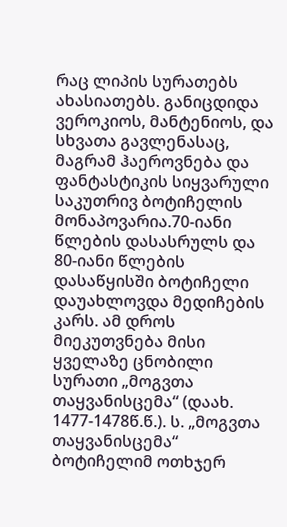რაც ლიპის სურათებს ახასიათებს. განიცდიდა ვეროკიოს, მანტენიოს, და სხვათა გავლენასაც, მაგრამ ჰაეროვნება და ფანტასტიკის სიყვარული საკუთრივ ბოტიჩელის მონაპოვარია.70-იანი წლების დასასრულს და 80-იანი წლების დასაწყისში ბოტიჩელი დაუახლოვდა მედიჩების კარს. ამ დროს მიეკუთვნება მისი ყველაზე ცნობილი სურათი „მოგვთა თაყვანისცემა“ (დაახ. 1477-1478წ.წ.). ს. „მოგვთა თაყვანისცემა“ ბოტიჩელიმ ოთხჯერ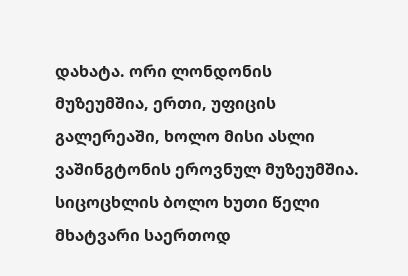დახატა. ორი ლონდონის მუზეუმშია, ერთი, უფიცის გალერეაში, ხოლო მისი ასლი ვაშინგტონის ეროვნულ მუზეუმშია.
სიცოცხლის ბოლო ხუთი წელი მხატვარი საერთოდ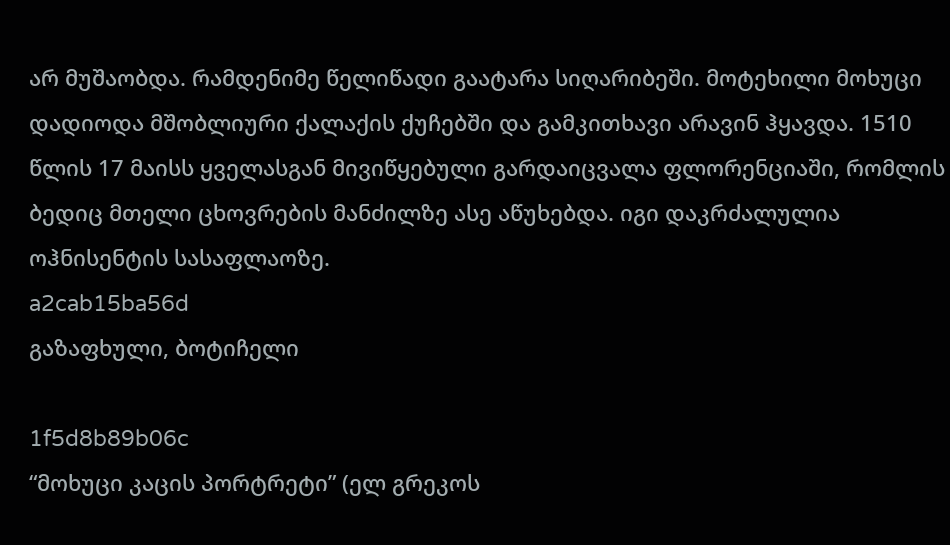არ მუშაობდა. რამდენიმე წელიწადი გაატარა სიღარიბეში. მოტეხილი მოხუცი დადიოდა მშობლიური ქალაქის ქუჩებში და გამკითხავი არავინ ჰყავდა. 1510 წლის 17 მაისს ყველასგან მივიწყებული გარდაიცვალა ფლორენციაში, რომლის ბედიც მთელი ცხოვრების მანძილზე ასე აწუხებდა. იგი დაკრძალულია ოჰნისენტის სასაფლაოზე.
a2cab15ba56d
გაზაფხული, ბოტიჩელი

1f5d8b89b06c
“მოხუცი კაცის პორტრეტი” (ელ გრეკოს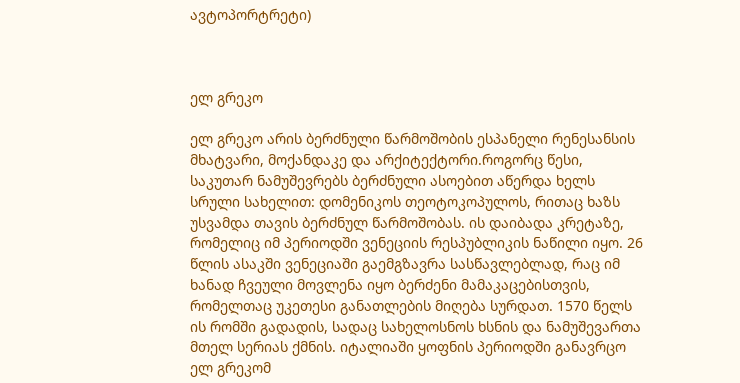ავტოპორტრეტი)



ელ გრეკო

ელ გრეკო არის ბერძნული წარმოშობის ესპანელი რენესანსის მხატვარი, მოქანდაკე და არქიტექტორი.როგორც წესი, საკუთარ ნამუშევრებს ბერძნული ასოებით აწერდა ხელს სრული სახელით: დომენიკოს თეოტოკოპულოს, რითაც ხაზს უსვამდა თავის ბერძნულ წარმოშობას. ის დაიბადა კრეტაზე, რომელიც იმ პერიოდში ვენეციის რესპუბლიკის ნაწილი იყო. 26 წლის ასაკში ვენეციაში გაემგზავრა სასწავლებლად, რაც იმ ხანად ჩვეული მოვლენა იყო ბერძენი მამაკაცებისთვის, რომელთაც უკეთესი განათლების მიღება სურდათ. 1570 წელს ის რომში გადადის, სადაც სახელოსნოს ხსნის და ნამუშევართა მთელ სერიას ქმნის. იტალიაში ყოფნის პერიოდში განავრცო ელ გრეკომ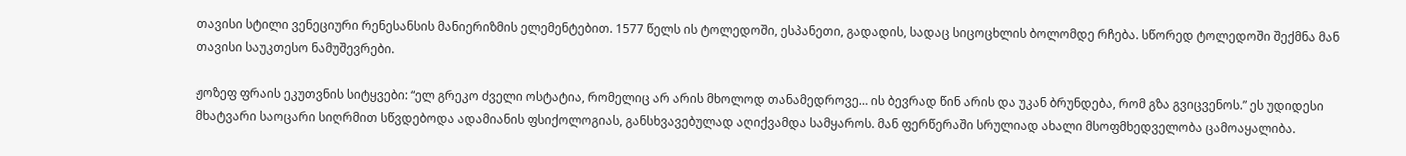თავისი სტილი ვენეციური რენესანსის მანიერიზმის ელემენტებით. 1577 წელს ის ტოლედოში, ესპანეთი, გადადის, სადაც სიცოცხლის ბოლომდე რჩება. სწორედ ტოლედოში შექმნა მან თავისი საუკთესო ნამუშევრები.

ჟოზეფ ფრაის ეკუთვნის სიტყვები: “ელ გრეკო ძველი ოსტატია, რომელიც არ არის მხოლოდ თანამედროვე… ის ბევრად წინ არის და უკან ბრუნდება, რომ გზა გვიცვენოს.” ეს უდიდესი მხატვარი საოცარი სიღრმით სწვდებოდა ადამიანის ფსიქოლოგიას, განსხვავებულად აღიქვამდა სამყაროს. მან ფერწერაში სრულიად ახალი მსოფმხედველობა ცამოაყალიბა.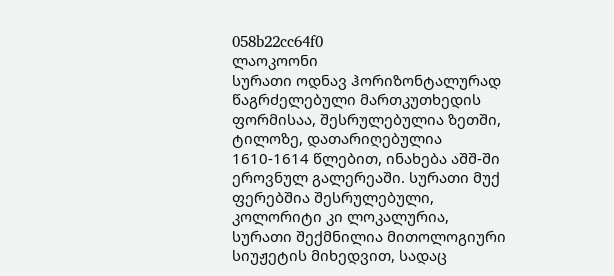058b22cc64f0
ლაოკოონი
სურათი ოდნავ ჰორიზონტალურად წაგრძელებული მართკუთხედის ფორმისაა, შესრულებულია ზეთში, ტილოზე, დათარიღებულია 1610-1614 წლებით, ინახება აშშ-ში ეროვნულ გალერეაში. სურათი მუქ ფერებშია შესრულებული, კოლორიტი კი ლოკალურია, სურათი შექმნილია მითოლოგიური სიუჟეტის მიხედვით, სადაც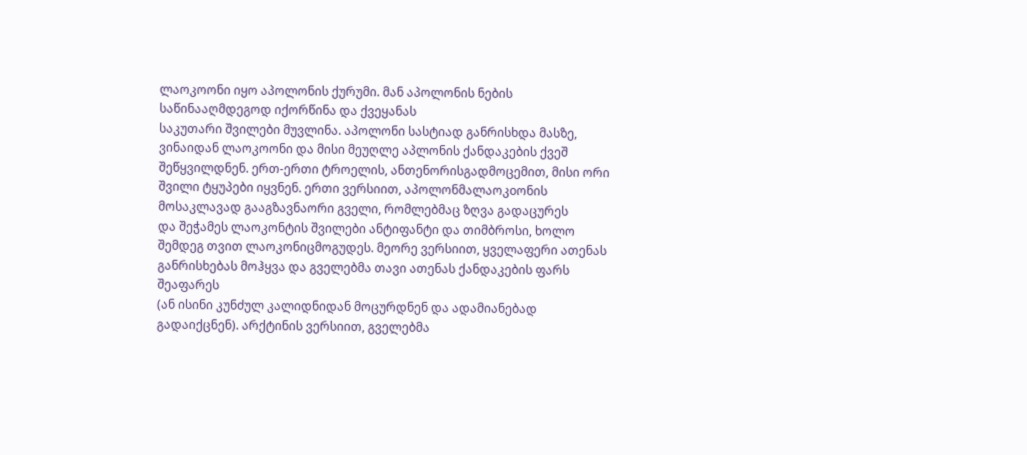ლაოკოონი იყო აპოლონის ქურუმი. მან აპოლონის ნების საწინააღმდეგოდ იქორწინა და ქვეყანას
საკუთარი შვილები მუვლინა. აპოლონი სასტიად განრისხდა მასზე, ვინაიდან ლაოკოონი და მისი მეუღლე აპლონის ქანდაკების ქვეშ შეწყვილდნენ. ერთ-ერთი ტროელის, ანთენორისგადმოცემით, მისი ორი შვილი ტყუპები იყვნენ. ერთი ვერსიით, აპოლონმალაოკoონის მოსაკლავად გააგზავნაორი გველი, რომლებმაც ზღვა გადაცურეს
და შეჭამეს ლაოკონტის შვილები ანტიფანტი და თიმბროსი, ხოლო შემდეგ თვით ლაოკონიცმოგუდეს. მეორე ვერსიით, ყველაფერი ათენას განრისხებას მოჰყვა და გველებმა თავი ათენას ქანდაკების ფარს შეაფარეს
(ან ისინი კუნძულ კალიდნიდან მოცურდნენ და ადამიანებად გადაიქცნენ). არქტინის ვერსიით, გველებმა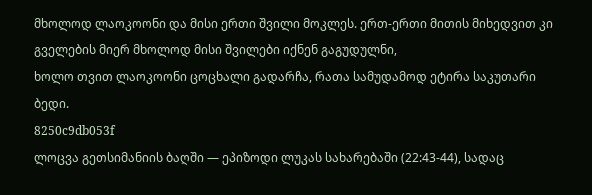მხოლოდ ლაოკოონი და მისი ერთი შვილი მოკლეს. ერთ-ერთი მითის მიხედვით კი გველების მიერ მხოლოდ მისი შვილები იქნენ გაგუდულნი,
ხოლო თვით ლაოკოონი ცოცხალი გადარჩა, რათა სამუდამოდ ეტირა საკუთარი ბედი.
8250c9db053f
ლოცვა გეთსიმანიის ბაღში — ეპიზოდი ლუკას სახარებაში (22:43-44), სადაც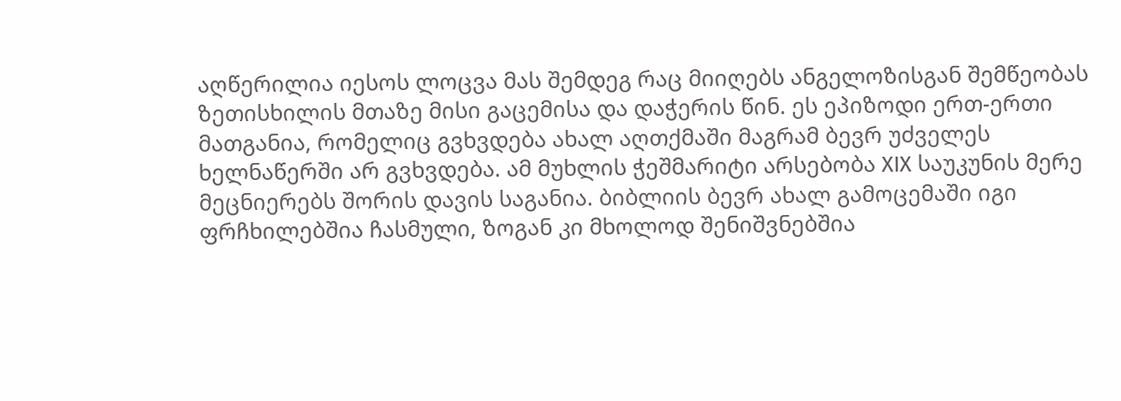აღწერილია იესოს ლოცვა მას შემდეგ რაც მიიღებს ანგელოზისგან შემწეობას ზეთისხილის მთაზე მისი გაცემისა და დაჭერის წინ. ეს ეპიზოდი ერთ-ერთი მათგანია, რომელიც გვხვდება ახალ აღთქმაში მაგრამ ბევრ უძველეს ხელნაწერში არ გვხვდება. ამ მუხლის ჭეშმარიტი არსებობა XIX საუკუნის მერე მეცნიერებს შორის დავის საგანია. ბიბლიის ბევრ ახალ გამოცემაში იგი ფრჩხილებშია ჩასმული, ზოგან კი მხოლოდ შენიშვნებშია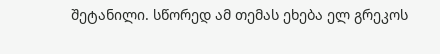შეტანილი. სწორედ ამ თემას ეხება ელ გრეკოს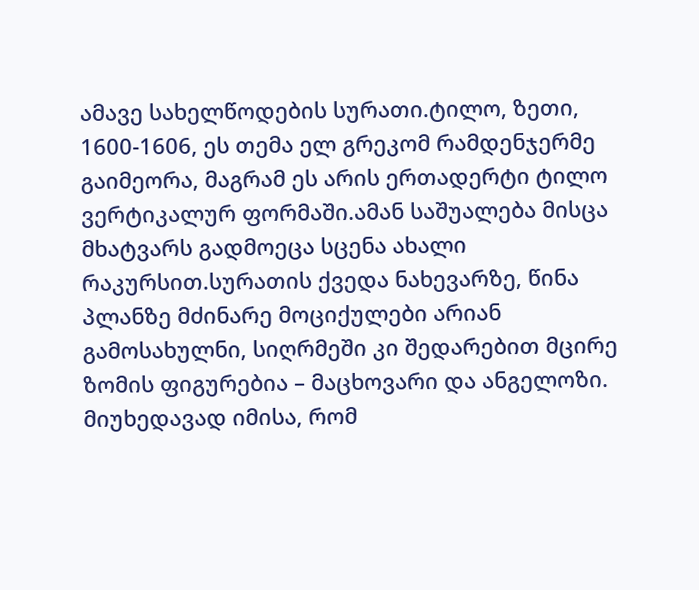ამავე სახელწოდების სურათი.ტილო, ზეთი, 1600-1606, ეს თემა ელ გრეკომ რამდენჯერმე გაიმეორა, მაგრამ ეს არის ერთადერტი ტილო ვერტიკალურ ფორმაში.ამან საშუალება მისცა მხატვარს გადმოეცა სცენა ახალი რაკურსით.სურათის ქვედა ნახევარზე, წინა პლანზე მძინარე მოციქულები არიან გამოსახულნი, სიღრმეში კი შედარებით მცირე ზომის ფიგურებია – მაცხოვარი და ანგელოზი. მიუხედავად იმისა, რომ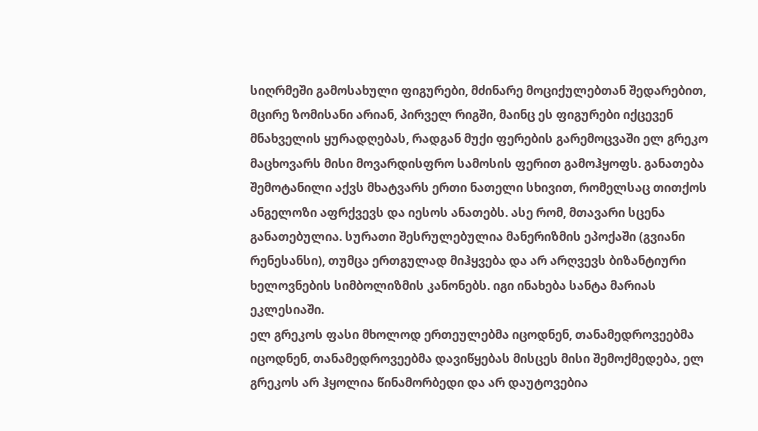სიღრმეში გამოსახული ფიგურები, მძინარე მოციქულებთან შედარებით, მცირე ზომისანი არიან, პირველ რიგში, მაინც ეს ფიგურები იქცევენ მნახველის ყურადღებას, რადგან მუქი ფერების გარემოცვაში ელ გრეკო მაცხოვარს მისი მოვარდისფრო სამოსის ფერით გამოჰყოფს. განათება შემოტანილი აქვს მხატვარს ერთი ნათელი სხივით, რომელსაც თითქოს ანგელოზი აფრქვევს და იესოს ანათებს. ასე რომ, მთავარი სცენა განათებულია. სურათი შესრულებულია მანერიზმის ეპოქაში (გვიანი რენესანსი), თუმცა ერთგულად მიჰყვება და არ არღვევს ბიზანტიური ხელოვნების სიმბოლიზმის კანონებს. იგი ინახება სანტა მარიას ეკლესიაში.
ელ გრეკოს ფასი მხოლოდ ერთეულებმა იცოდნენ, თანამედროვეებმა იცოდნენ, თანამედროვეებმა დავიწყებას მისცეს მისი შემოქმედება, ელ გრეკოს არ ჰყოლია წინამორბედი და არ დაუტოვებია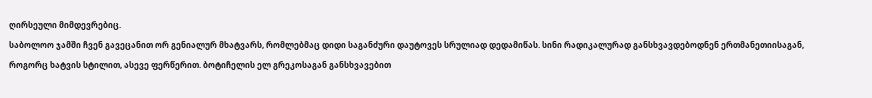ღირსეული მიმდევრებიც.
საბოლოო ჯამში ჩვენ გავეცანით ორ გენიალურ მხატვარს, რომლებმაც დიდი საგანძური დაუტოვეს სრულიად დედამიწას. სინი რადიკალურად განსხვავდებოდნენ ერთმანეთიისაგან, როგორც ხატვის სტილით, ასევე ფერწერით. ბოტიჩელის ელ გრეკოსაგან განსხვავებით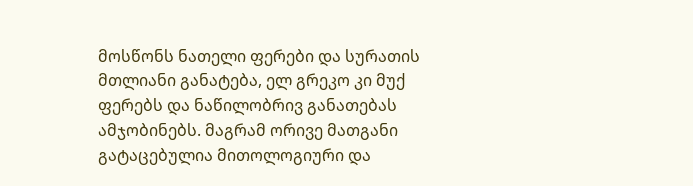მოსწონს ნათელი ფერები და სურათის მთლიანი განატება, ელ გრეკო კი მუქ ფერებს და ნაწილობრივ განათებას ამჯობინებს. მაგრამ ორივე მათგანი გატაცებულია მითოლოგიური და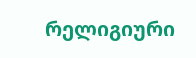რელიგიური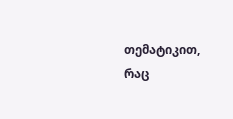თემატიკით, რაც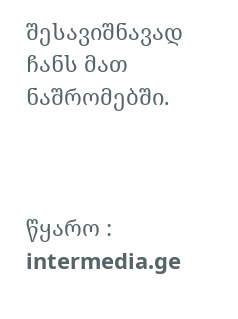შესავიშნავად ჩანს მათ ნაშრომებში.



წყარო : intermedia.ge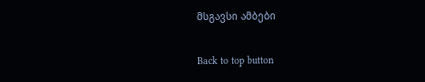მსგავსი ამბები

Back to top button